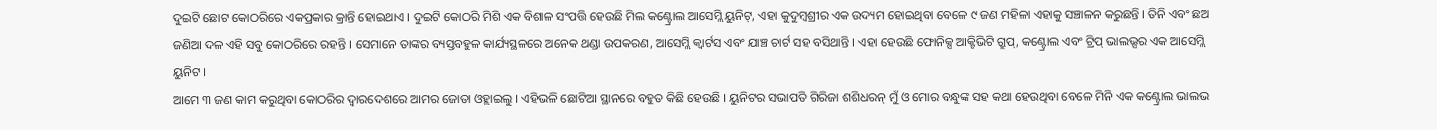ଦୁଇଟି ଛୋଟ କୋଠରିରେ ଏକପ୍ରକାର କ୍ରାନ୍ତି ହୋଇଥାଏ । ଦୁଇଟି କୋଠରି ମିଶି ଏକ ବିଶାଳ ସଂପତ୍ତି ହେଉଛି ମିଲ କଣ୍ଟ୍ରୋଲ ଆସେମ୍ଲି ୟୁନିଟ୍, ଏହା କୁଦୁମ୍ବଶ୍ରୀର ଏକ ଉଦ୍ୟମ ହୋଇଥିବା ବେଳେ ୯ ଜଣ ମହିଳା ଏହାକୁ ସଞ୍ଚାଳନ କରୁଛନ୍ତି । ତିନି ଏବଂ ଛଅ ଜଣିଆ ଦଳ ଏହି ସବୁ କୋଠରିରେ ରହନ୍ତି । ସେମାନେ ତାଙ୍କର ବ୍ୟସ୍ତବହୁଳ କାର୍ଯ୍ୟସ୍ଥଳରେ ଅନେକ ଥଣ୍ଡା ଉପକରଣ, ଆସେମ୍ଲି କ୍ଵାର୍ଟସ ଏବଂ ଯାଞ୍ଚ ଚାର୍ଟ ସହ ବସିଥାନ୍ତି । ଏହା ହେଉଛି ଫୋନିକ୍ସ ଆକ୍ଟିଭିଟି ଗ୍ରୁପ୍, କଣ୍ଟ୍ରୋଲ ଏବଂ ଟ୍ରିପ୍ ଭାଲଭ୍ସର ଏକ ଆସେମ୍ଲି ୟୁନିଟ ।
ଆମେ ୩ ଜଣ କାମ କରୁଥିବା କୋଠରିର ଦ୍ଵାରଦେଶରେ ଆମର ଜୋତା ଓହ୍ଲାଇଲୁ । ଏହିଭଳି ଛୋଟିଆ ସ୍ଥାନରେ ବହୁତ କିଛି ହେଉଛି । ୟୁନିଟର ସଭାପତି ଗିରିଜା ଶଶିଧରନ୍ ମୁଁ ଓ ମୋର ବନ୍ଧୁଙ୍କ ସହ କଥା ହେଉଥିବା ବେଳେ ମିନି ଏକ କଣ୍ଟ୍ରୋଲ ଭାଲଭ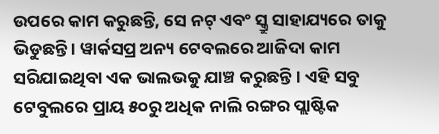ଉପରେ କାମ କରୁଛନ୍ତି, ସେ ନଟ୍ ଏବଂ ସ୍କ୍ରୁ ସାହାଯ୍ୟରେ ତାକୁ ଭିଡୁଛନ୍ତି । ୱାର୍କସପ୍ର ଅନ୍ୟ ଟେବଲରେ ଆଜିଦା କାମ ସରିଯାଇଥିବା ଏକ ଭାଲଭକୁ ଯାଞ୍ଚ କରୁଛନ୍ତି । ଏହି ସବୁ ଟେବୁଲରେ ପ୍ରାୟ ୫୦ରୁ ଅଧିକ ନାଲି ରଙ୍ଗର ପ୍ଲାଷ୍ଟିକ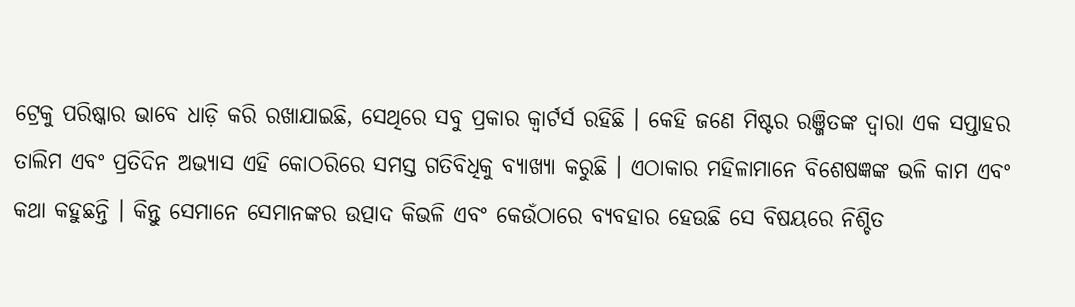ଟ୍ରେକୁ ପରିଷ୍କାର ଭାବେ ଧାଡ଼ି କରି ରଖାଯାଇଛି, ସେଥିରେ ସବୁ ପ୍ରକାର କ୍ଵାର୍ଟର୍ସ ରହିଛି । କେହି ଜଣେ ମିଷ୍ଟର ରଞ୍ଜିତଙ୍କ ଦ୍ଵାରା ଏକ ସପ୍ତାହର ତାଲିମ ଏବଂ ପ୍ରତିଦିନ ଅଭ୍ୟାସ ଏହି କୋଠରିରେ ସମସ୍ତ ଗତିବିଧିକୁ ବ୍ୟାଖ୍ୟା କରୁଛି । ଏଠାକାର ମହିଳାମାନେ ବିଶେଷଜ୍ଞଙ୍କ ଭଳି କାମ ଏବଂ କଥା କହୁଛନ୍ତି । କିନ୍ତୁ ସେମାନେ ସେମାନଙ୍କର ଉତ୍ପାଦ କିଭଳି ଏବଂ କେଉଁଠାରେ ବ୍ୟବହାର ହେଉଛି ସେ ବିଷୟରେ ନିଶ୍ଚିତ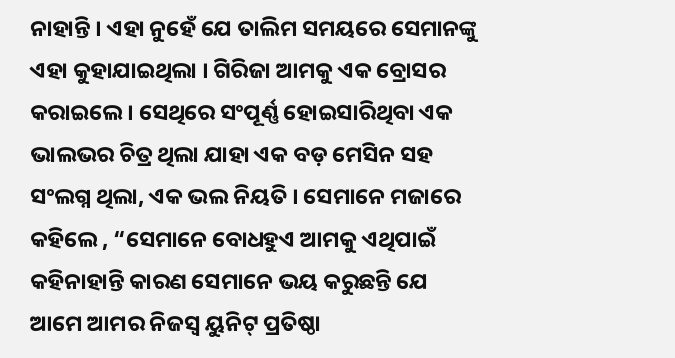ନାହାନ୍ତି । ଏହା ନୁହେଁ ଯେ ତାଲିମ ସମୟରେ ସେମାନଙ୍କୁ ଏହା କୁହାଯାଇଥିଲା । ଗିରିଜା ଆମକୁ ଏକ ବ୍ରୋସର କରାଇଲେ । ସେଥିରେ ସଂପୂର୍ଣ୍ଣ ହୋଇସାରିଥିବା ଏକ ଭାଲଭର ଚିତ୍ର ଥିଲା ଯାହା ଏକ ବଡ଼ ମେସିନ ସହ ସଂଲଗ୍ନ ଥିଲା, ଏକ ଭଲ ନିୟତି । ସେମାନେ ମଜାରେ କହିଲେ , “ସେମାନେ ବୋଧହୁଏ ଆମକୁ ଏଥିପାଇଁ କହିନାହାନ୍ତି କାରଣ ସେମାନେ ଭୟ କରୁଛନ୍ତି ଯେ ଆମେ ଆମର ନିଜସ୍ୱ ୟୁନିଟ୍ ପ୍ରତିଷ୍ଠା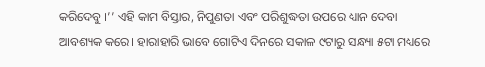କରିଦେବୁ ।’’ ଏହି କାମ ବିସ୍ତାର, ନିପୁଣତା ଏବଂ ପରିଶୁଦ୍ଧତା ଉପରେ ଧ୍ୟାନ ଦେବା ଆବଶ୍ୟକ କରେ। ହାରାହାରି ଭାବେ ଗୋଟିଏ ଦିନରେ ସକାଳ ୯ଟାରୁ ସନ୍ଧ୍ୟା ୫ଟା ମଧ୍ୟରେ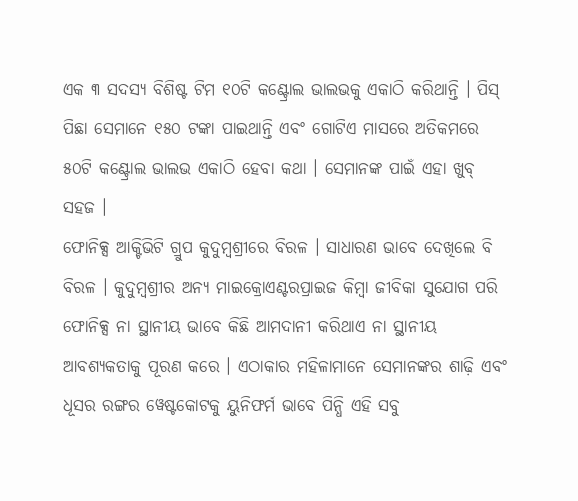ଏକ ୩ ସଦସ୍ୟ ବିଶିଷ୍ଟ ଟିମ ୧୦ଟି କଣ୍ଟ୍ରୋଲ ଭାଲଭକୁ ଏକାଠି କରିଥାନ୍ତି । ପିସ୍ ପିଛା ସେମାନେ ୧୫୦ ଟଙ୍କା ପାଇଥାନ୍ତି ଏବଂ ଗୋଟିଏ ମାସରେ ଅତିକମରେ ୫୦ଟି କଣ୍ଟ୍ରୋଲ ଭାଲଭ ଏକାଠି ହେବା କଥା । ସେମାନଙ୍କ ପାଇଁ ଏହା ଖୁବ୍ ସହଜ ।
ଫୋନିକ୍ସ ଆକ୍ଟିଭିଟି ଗ୍ରୁପ କୁଦୁମ୍ବଶ୍ରୀରେ ବିରଳ । ସାଧାରଣ ଭାବେ ଦେଖିଲେ ବି ବିରଳ । କୁଦୁମ୍ବଶ୍ରୀର ଅନ୍ୟ ମାଇକ୍ରୋଏଣ୍ଟରପ୍ରାଇଜ କିମ୍ବା ଜୀବିକା ସୁଯୋଗ ପରି ଫୋନିକ୍ସ ନା ସ୍ଥାନୀୟ ଭାବେ କିଛି ଆମଦାନୀ କରିଥାଏ ନା ସ୍ଥାନୀୟ ଆବଶ୍ୟକତାକୁ ପୂରଣ କରେ । ଏଠାକାର ମହିଳାମାନେ ସେମାନଙ୍କର ଶାଢ଼ି ଏବଂ ଧୂସର ରଙ୍ଗର ୱେଷ୍ଟକୋଟକୁ ୟୁନିଫର୍ମ ଭାବେ ପିନ୍ଧି ଏହି ସବୁ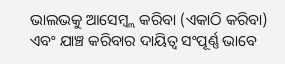ଭାଲଭକୁ ଆସେମ୍ବ୍ଲ କରିବା (ଏକାଠି କରିବା) ଏବଂ ଯାଞ୍ଚ କରିବାର ଦାୟିତ୍ୱ ସଂପୂର୍ଣ୍ଣ ଭାବେ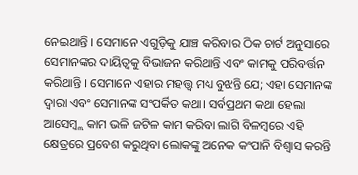ନେଇଥାନ୍ତି । ସେମାନେ ଏଗୁଡ଼ିକୁ ଯାଞ୍ଚ କରିବାର ଠିକ ଚାର୍ଟ ଅନୁସାରେ ସେମାନଙ୍କର ଦାୟିତ୍ୱକୁ ବିଭାଜନ କରିଥାନ୍ତି ଏବଂ କାମକୁ ପରିବର୍ତ୍ତନ କରିଥାନ୍ତି । ସେମାନେ ଏହାର ମହତ୍ତ୍ୱ ମଧ୍ୟ ବୁଝନ୍ତି ଯେ; ଏହା ସେମାନଙ୍କ ଦ୍ୱାରା ଏବଂ ସେମାନଙ୍କ ସଂପର୍କିତ କଥା। ସର୍ବପ୍ରଥମ କଥା ହେଲା ଆସେମ୍ବ୍ଲ କାମ ଭଳି ଜଟିଳ କାମ କରିବା ଲାଗି ବିଳମ୍ବରେ ଏହି କ୍ଷେତ୍ରରେ ପ୍ରବେଶ କରୁଥିବା ଲୋକଙ୍କୁ ଅନେକ କଂପାନି ବିଶ୍ୱାସ କରନ୍ତି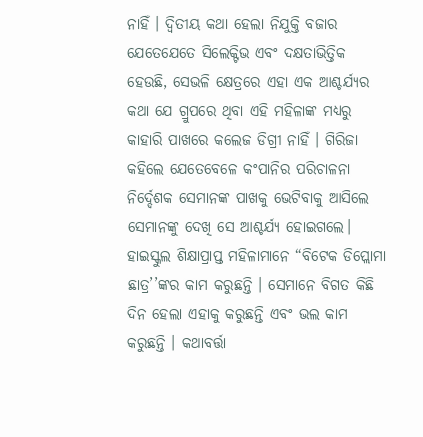ନାହିଁ । ଦ୍ୱିତୀୟ କଥା ହେଲା ନିଯୁକ୍ତି ବଜାର ଯେତେଯେତେ ସିଲେକ୍ଟିଭ ଏବଂ ଦକ୍ଷତାଭିତ୍ତିକ ହେଉଛି, ସେଭଳି କ୍ଷେତ୍ରରେ ଏହା ଏକ ଆଶ୍ଚର୍ଯ୍ୟର କଥା ଯେ ଗ୍ରୁପରେ ଥିବା ଏହି ମହିଳାଙ୍କ ମଧ୍ୟରୁ କାହାରି ପାଖରେ କଲେଜ ଡିଗ୍ରୀ ନାହିଁ । ଗିରିଜା କହିଲେ ଯେତେବେଳେ କଂପାନିର ପରିଚାଳନା ନିର୍ଦ୍ଦେଶକ ସେମାନଙ୍କ ପାଖକୁ ଭେଟିବାକୁ ଆସିଲେ ସେମାନଙ୍କୁ ଦେଖି ସେ ଆଶ୍ଚର୍ଯ୍ୟ ହୋଇଗଲେ। ହାଇସ୍କୁଲ ଶିକ୍ଷାପ୍ରାପ୍ତ ମହିଳାମାନେ “ବିଟେକ ଡିପ୍ଲୋମା ଛାତ୍ର’’ଙ୍କର କାମ କରୁଛନ୍ତି । ସେମାନେ ବିଗତ କିଛି ଦିନ ହେଲା ଏହାକୁ କରୁଛନ୍ତି ଏବଂ ଭଲ କାମ କରୁଛନ୍ତି । କଥାବର୍ତ୍ତା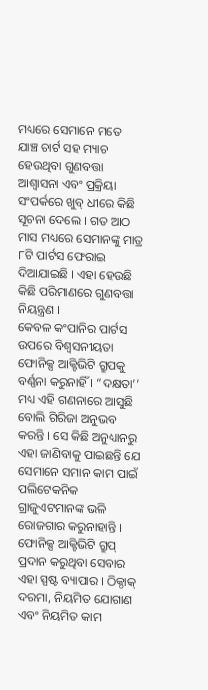ମଧ୍ୟରେ ସେମାନେ ମତେ ଯାଞ୍ଚ ଚାର୍ଟ ସହ ମ୍ୟାଚ ହେଉଥିବା ଗୁଣବତ୍ତା ଆଶ୍ୱାସନା ଏବଂ ପ୍ରକ୍ରିୟା ସଂପର୍କରେ ଖୁବ୍ ଧୀରେ କିଛି ସୂଚନା ଦେଲେ । ଗତ ଆଠ ମାସ ମଧ୍ୟରେ ସେମାନଙ୍କୁ ମାତ୍ର ୮ଟି ପାର୍ଟସ ଫେରାଇ ଦିଆଯାଇଛି । ଏହା ହେଉଛି କିଛି ପରିମାଣରେ ଗୁଣବତ୍ତା ନିୟନ୍ତ୍ରଣ ।
କେବଳ କଂପାନିର ପାର୍ଟସ ଉପରେ ବିଶ୍ୱସନୀୟତା ଫୋନିକ୍ସ ଆକ୍ଟିଭିଟି ଗ୍ରୁପକୁ ବର୍ଣ୍ଣନା କରୁନାହିଁ । “ଦକ୍ଷତା’’ ମଧ୍ୟ ଏହି ଗଣନାରେ ଆସୁଛି ବୋଲି ଗିରିଜା ଅନୁଭବ କରନ୍ତି । ସେ କିଛି ଅନୁଧ୍ୟାନରୁ ଏହା ଜାଣିବାକୁ ପାଇଛନ୍ତି ଯେ ସେମାନେ ସମାନ କାମ ପାଇଁ ପଲିଟେକନିକ ଗ୍ରାଜୁଏଟମାନଙ୍କ ଭଳି ରୋଜଗାର କରୁନାହାନ୍ତି । ଫୋନିକ୍ସ ଆକ୍ଟିଭିଟି ଗ୍ରୁପ୍ ପ୍ରଦାନ କରୁଥିବା ସେବାର ଏହା ସ୍ପଷ୍ଟ ବ୍ୟାପାର । ଠିକ୍ଠାକ୍ ଦରମା, ନିୟମିତ ଯୋଗାଣ ଏବଂ ନିୟମିତ କାମ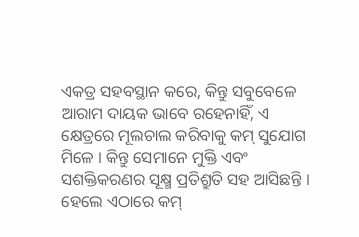ଏକତ୍ର ସହବସ୍ଥାନ କରେ, କିନ୍ତୁ ସବୁବେଳେ ଆରାମ ଦାୟକ ଭାବେ ରହେନାହିଁ, ଏ କ୍ଷେତ୍ରରେ ମୂଲଚାଲ କରିବାକୁ କମ୍ ସୁଯୋଗ ମିଳେ । କିନ୍ତୁ ସେମାନେ ମୁକ୍ତି ଏବଂ ସଶକ୍ତିକରଣର ସୂକ୍ଷ୍ମ ପ୍ରତିଶ୍ରୁତି ସହ ଆସିଛନ୍ତି । ହେଲେ ଏଠାରେ କମ୍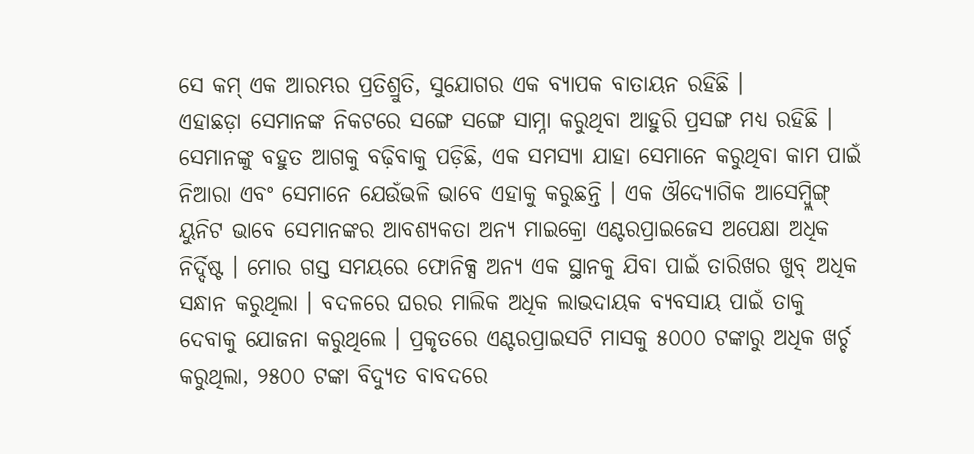ସେ କମ୍ ଏକ ଆରମ୍ଭର ପ୍ରତିଶ୍ରୁତି, ସୁଯୋଗର ଏକ ବ୍ୟାପକ ବାତାୟନ ରହିଛି ।
ଏହାଛଡ଼ା ସେମାନଙ୍କ ନିକଟରେ ସଙ୍ଗେ ସଙ୍ଗେ ସାମ୍ନା କରୁଥିବା ଆହୁରି ପ୍ରସଙ୍ଗ ମଧ୍ୟ ରହିଛି । ସେମାନଙ୍କୁ ବହୁତ ଆଗକୁ ବଢ଼ିବାକୁ ପଡ଼ିଛି, ଏକ ସମସ୍ୟା ଯାହା ସେମାନେ କରୁଥିବା କାମ ପାଇଁ ନିଆରା ଏବଂ ସେମାନେ ଯେଉଁଭଳି ଭାବେ ଏହାକୁ କରୁଛନ୍ତି । ଏକ ଔଦ୍ୟୋଗିକ ଆସେମ୍ବ୍ଲିଙ୍ଗ୍ ୟୁନିଟ ଭାବେ ସେମାନଙ୍କର ଆବଶ୍ୟକତା ଅନ୍ୟ ମାଇକ୍ରୋ ଏଣ୍ଟରପ୍ରାଇଜେସ ଅପେକ୍ଷା ଅଧିକ ନିର୍ଦ୍ଦିଷ୍ଟ । ମୋର ଗସ୍ତ ସମୟରେ ଫୋନିକ୍ସ ଅନ୍ୟ ଏକ ସ୍ଥାନକୁ ଯିବା ପାଇଁ ତାରିଖର ଖୁବ୍ ଅଧିକ ସନ୍ଧାନ କରୁଥିଲା । ବଦଳରେ ଘରର ମାଲିକ ଅଧିକ ଲାଭଦାୟକ ବ୍ୟବସାୟ ପାଇଁ ତାକୁ ଦେବାକୁ ଯୋଜନା କରୁଥିଲେ । ପ୍ରକୃତରେ ଏଣ୍ଟରପ୍ରାଇସଟି ମାସକୁ ୫୦୦୦ ଟଙ୍କାରୁ ଅଧିକ ଖର୍ଚ୍ଚ କରୁଥିଲା, ୨୫୦୦ ଟଙ୍କା ବିଦ୍ୟୁତ ବାବଦରେ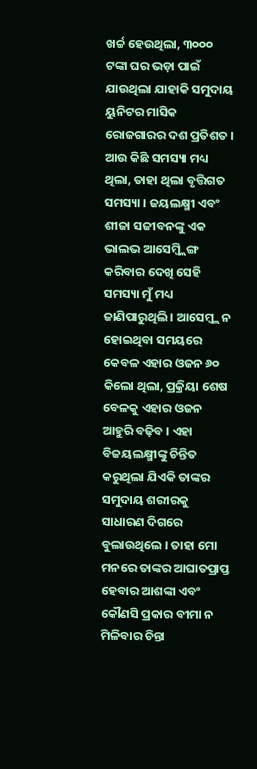ଖର୍ଚ୍ଚ ହେଉଥିଲା, ୩୦୦୦ ଟଙ୍କା ଘର ଭଡ଼ା ପାଇଁ ଯାଉଥିଲା ଯାହାକି ସମୁଦାୟ ୟୁନିଟର ମାସିକ ରୋଜଗାରର ଦଶ ପ୍ରତିଶତ । ଆଉ କିଛି ସମସ୍ୟା ମଧ୍ୟ ଥିଲା, ତାହା ଥିଲା ବୃତ୍ତିଗତ ସମସ୍ୟା । ଜୟଲକ୍ଷ୍ମୀ ଏବଂ ଶୀଜା ସଜୀବନଙ୍କୁ ଏକ ଭାଲଭ ଆସେମ୍ବ୍ଲିଙ୍ଗ କରିବାର ଦେଖି ସେହି ସମସ୍ୟା ମୁଁ ମଧ୍ୟ ଜାଣିପାରୁଥିଲି । ଆସେମ୍ବ୍ଲ ନ ହୋଇଥିବା ସମୟରେ କେବଳ ଏହାର ଓଜନ ୬୦ କିଲୋ ଥିଲା, ପ୍ରକ୍ରିୟା ଶେଷ ବେଳକୁ ଏହାର ଓଜନ ଆହୁରି ବଢ଼ିବ । ଏହା ବିଜୟଲକ୍ଷ୍ମୀଙ୍କୁ ଚିନ୍ତିତ କରୁଥିଲା ଯିଏକି ତାଙ୍କର ସମୁଦାୟ ଶରୀରକୁ ସାଧାରଣ ଦିଗରେ ବୁଲାଉଥିଲେ । ତାହା ମୋ ମନରେ ତାଙ୍କର ଆଘାତପ୍ରାପ୍ତ ହେବାର ଆଶଙ୍କା ଏବଂ କୌଣସି ପ୍ରକାର ବୀମା ନ ମିଳିବାର ଚିନ୍ତା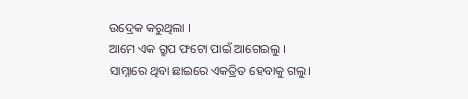ଉଦ୍ରେକ କରୁଥିଲା ।
ଆମେ ଏକ ଗ୍ରୁପ ଫଟୋ ପାଇଁ ଆଗେଇଲୁ । ସାମ୍ନାରେ ଥିବା ଛାଇରେ ଏକତ୍ରିତ ହେବାକୁ ଗଲୁ।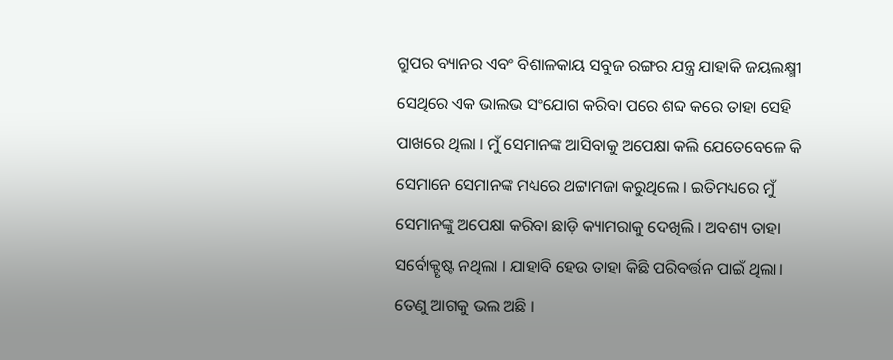ଗ୍ରୁପର ବ୍ୟାନର ଏବଂ ବିଶାଳକାୟ ସବୁଜ ରଙ୍ଗର ଯନ୍ତ୍ର ଯାହାକି ଜୟଲକ୍ଷ୍ମୀ ସେଥିରେ ଏକ ଭାଲଭ ସଂଯୋଗ କରିବା ପରେ ଶବ୍ଦ କରେ ତାହା ସେହି ପାଖରେ ଥିଲା । ମୁଁ ସେମାନଙ୍କ ଆସିବାକୁ ଅପେକ୍ଷା କଲି ଯେତେବେଳେ କି ସେମାନେ ସେମାନଙ୍କ ମଧ୍ୟରେ ଥଟ୍ଟାମଜା କରୁଥିଲେ । ଇତିମଧ୍ୟରେ ମୁଁ ସେମାନଙ୍କୁ ଅପେକ୍ଷା କରିବା ଛାଡ଼ି କ୍ୟାମରାକୁ ଦେଖିଲି । ଅବଶ୍ୟ ତାହା ସର୍ବୋକ୍ଟୃଷ୍ଟ ନଥିଲା । ଯାହାବି ହେଉ ତାହା କିଛି ପରିବର୍ତ୍ତନ ପାଇଁ ଥିଲା। ତେଣୁ ଆଗକୁ ଭଲ ଅଛି ।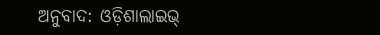ଅନୁବାଦ: ଓଡ଼ିଶାଲାଇଭ୍